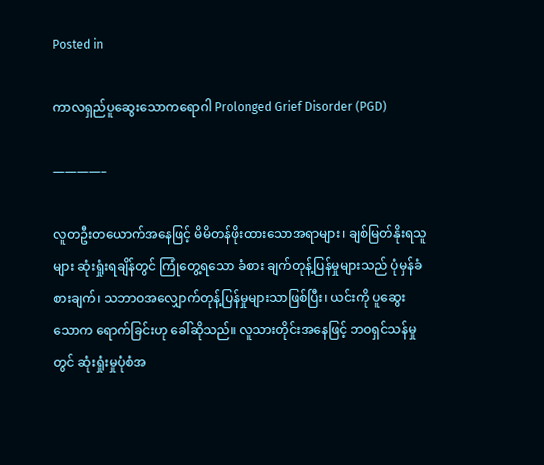Posted in

ကာလရှည်ပူဆွေးသောကရောဂါ Prolonged Grief Disorder (PGD)

————–

လူတဦးတယောက်အနေဖြင့် မိမိတန်ဖိုးထားသောအရာများ၊ ချစ်မြတ်နိုးရသူများ ဆုံးရှုံးရချိန်တွင် ကြုံတွေ့ရသော ခံစား ချက်တုန့်ပြန်မှုများသည် ပုံမှန်ခံစားချက်၊ သဘာဝအလျှောက်တုန့်ပြန်မှုများသာဖြစ်ပြီး၊ ယင်းကို ပူဆွေးသောက ရောက်ခြင်းဟု ခေါ်ဆိုသည်။ လူသားတိုင်းအနေဖြင့် ဘဝရှင်သန်မှုတွင် ဆုံးရှုံးမှုပုံစံအ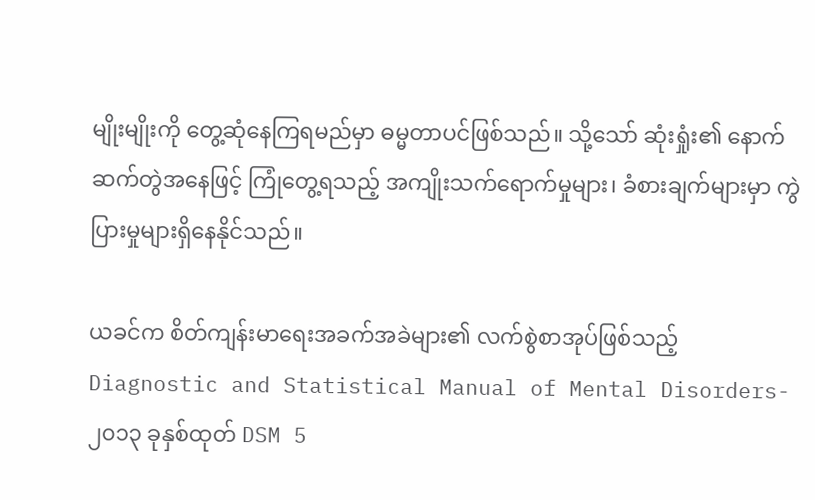မျိုးမျိုးကို တွေ့ဆုံနေကြရမည်မှာ ဓမ္မတာပင်ဖြစ်သည်။ သို့သော် ဆုံးရှုံး၏ နောက်ဆက်တွဲအနေဖြင့် ကြုံတွေ့ရသည့် အကျိုးသက်ရောက်မှုများ၊ ခံစားချက်များမှာ ကွဲပြားမှုများရှိနေနိုင်သည်။

ယခင်က စိတ်ကျန်းမာရေးအခက်အခဲများ၏ လက်စွဲစာအုပ်ဖြစ်သည့် Diagnostic and Statistical Manual of Mental Disorders- ၂၀၁၃ ခုနှစ်ထုတ် DSM 5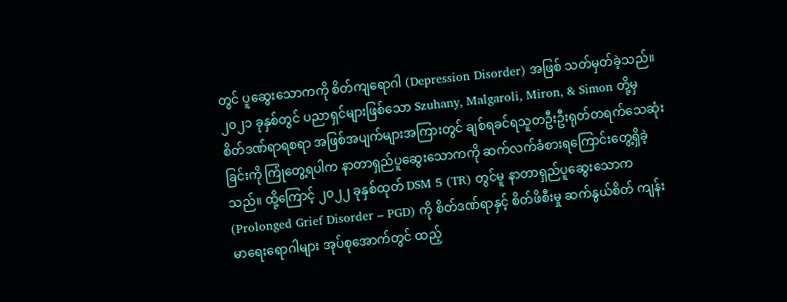တွင် ပူဆွေးသောကကို စိတ်ကျရောဂါ (Depression Disorder) အဖြစ် သတ်မှတ်ခဲ့သည်။ ၂၀၂၁ ခုနှစ်တွင် ပညာရှင်များဖြစ်သော Szuhany, Malgaroli, Miron, & Simon တို့မှ စိတ်ဒဏ်ရာရစရာ အဖြစ်အပျက်များအကြားတွင် ချစ်ရခင်ရသူတဦးဦးရုတ်တရက်သေဆုံးခြင်းကို ကြုံတွေ့ရပါက နာတာရှည်ပူဆွေးသောကကို ဆက်လက်ခံစားရကြောင်းတွေ့ရှိခဲ့သည်။ ထို့ကြောင့် ၂၀၂၂ ခုနှစ်ထုတ် DSM 5 (TR) တွင်မူ နာတာရှည်ပူဆွေးသောက (Prolonged Grief Disorder – PGD) ကို စိတ်ဒဏ်ရာနှင့် စိတ်ဖိစီးမှု ဆက်နွယ်စိတ် ကျန်းမာရေးရောဂါများ အုပ်စုအောက်တွင် ထည့်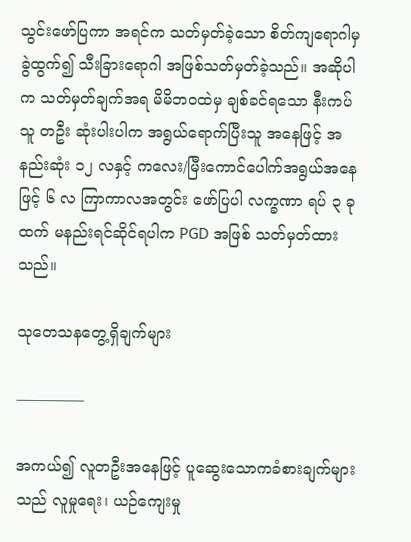သွင်းဖော်ပြကာ အရင်က သတ်မှတ်ခဲ့သော စိတ်ကျရောဂါမှ ခွဲထွက်၍ သီးခြားရောဂါ အဖြစ်သတ်မှတ်ခဲ့သည်။ အဆိုပါက သတ်မှတ်ချက်အရ မိမိဘဝထဲမှ ချစ်ခင်ရသော နီးကပ်သူ တဦး ဆုံးပါးပါက အရွယ်ရောက်ပြီးသူ အနေဖြင့် အနည်းဆုံး ၁၂ လနှင့် ကလေး/မြီးကောင်ပေါက်အရွယ်အနေဖြင့် ၆ လ ကြာကာလအတွင်း ဖော်ပြပါ လက္ခဏာ ရပ် ၃ ခုထက် မနည်းရင်ဆိုင်ရပါက PGD အဖြစ် သတ်မှတ်ထားသည်။

သုတေသနတွေ့ရှိချက်များ

————–

အကယ်၍ လူတဦးအနေဖြင့် ပူဆွေးသောကခံစားချက်များသည် လူမှုရေး၊ ယဉ်ကျေးမှု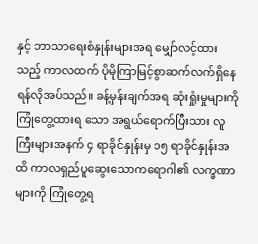နှင့် ဘာသာရေးစံနှုန်းများအရ မျှော်လင့်ထားသည့် ကာလထက် ပိုမိုကြာမြင့်စွာဆက်လက်ရှိနေရန်လိုအပ်သည်။ ခန့်မှန်းချက်အရ ဆုံးရှုံးမှုများကို ကြုံတွေ့ထားရ သော အရွယ်ရောက်ပြီးသား လူကြီးများအနက် ၄ ရာခိုင်နှုန်းမှ ၁၅ ရာခိုင်နှုန်းအထိ ကာလရှည်ပူဆွေးသောကရောဂါ၏ လက္ခဏာများကို ကြုံတွေ့ရ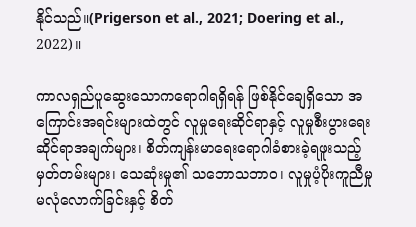နိုင်သည်။(Prigerson et al., 2021; Doering et al., 2022)။

ကာလရှည်ပူဆွေးသောကရောဂါရရှိရန် ဖြစ်နိုင်ချေရှိသော အကြောင်းအရင်းများထဲတွင် လူမှုရေးဆိုင်ရာနှင့် လူမှုစီးပွားရေးဆိုင်ရာအချက်များ၊ စိတ်ကျန်းမာရေးရောဂါခံစားခဲ့ရဖူးသည့် မှတ်တမ်းများ၊ သေဆုံးမှု၏ သဘောသဘာဝ၊ လူမှုပံ့ပိုးကူညီမှု မလုံလောက်ခြင်းနှင့် စိတ်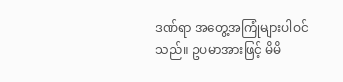ဒဏ်ရာ အတွေ့အကြုံများပါဝင်သည်။ ဥပမာအားဖြင့် မိမိ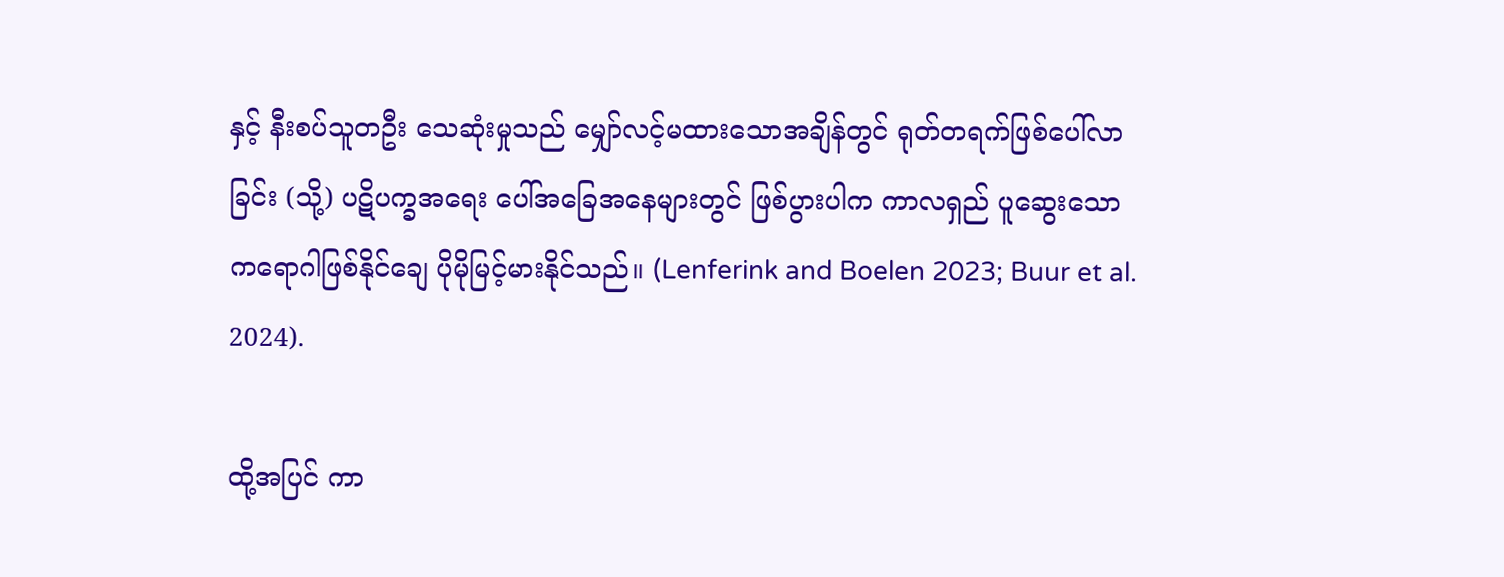နှင့် နီးစပ်သူတဦး သေဆုံးမှုသည် မျှော်လင့်မထားသောအချိန်တွင် ရုတ်တရက်ဖြစ်ပေါ်လာခြင်း (သို့) ပဋိပက္ခအရေး ပေါ်အခြေအနေများတွင် ဖြစ်ပွားပါက ကာလရှည် ပူဆွေးသောကရောဂါဖြစ်နိုင်ချေ ပိုမိုမြင့်မားနိုင်သည်။ (Lenferink and Boelen 2023; Buur et al. 2024).

ထို့အပြင် ကာ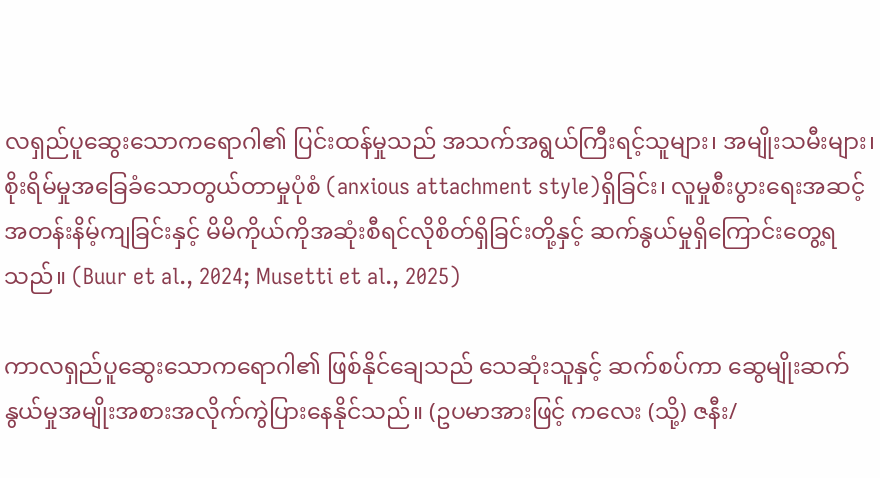လရှည်ပူဆွေးသောကရောဂါ၏ ပြင်းထန်မှုသည် အသက်အရွယ်ကြီးရင့်သူများ၊ အမျိုးသမီးများ၊ စိုးရိမ်မှုအခြေခံသောတွယ်တာမှုပုံစံ (anxious attachment style)ရှိခြင်း၊ လူမှုစီးပွားရေးအဆင့်အတန်းနိမ့်ကျခြင်းနှင့် မိမိကိုယ်ကိုအဆုံးစီရင်လိုစိတ်ရှိခြင်းတို့နှင့် ဆက်နွယ်မှုရှိကြောင်းတွေ့ရသည်။ (Buur et al., 2024; Musetti et al., 2025)

ကာလရှည်ပူဆွေးသောကရောဂါ၏ ဖြစ်နိုင်ချေသည် သေဆုံးသူနှင့် ဆက်စပ်ကာ ဆွေမျိုးဆက်နွယ်မှုအမျိုးအစားအလိုက်ကွဲပြားနေနိုင်သည်။ (ဥပမာအားဖြင့် ကလေး (သို့) ဇနီး/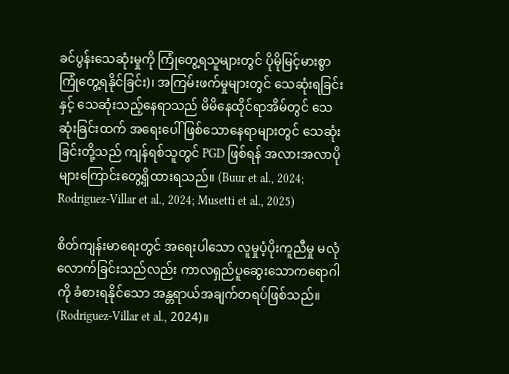ခင်ပွန်းသေဆုံးမှုကို ကြုံတွေ့ရသူများတွင် ပိုမိုမြင့်မားစွာကြုံတွေ့ရနိုင်ခြင်း)၊ အကြမ်းဖက်မှုများတွင် သေဆုံးရခြင်းနှင့် သေဆုံးသည့်နေရာသည် မိမိနေထိုင်ရာအိမ်တွင် သေဆုံးခြင်းထက် အရေးပေါ်ဖြစ်သောနေရာများတွင် သေဆုံးခြင်းတို့သည် ကျန်ရစ်သူတွင် PGD ဖြစ်ရန် အလားအလာပိုများကြောင်းတွေ့ရှိထားရသည်။ (Buur et al., 2024; Rodriguez-Villar et al., 2024; Musetti et al., 2025)

စိတ်ကျန်းမာရေးတွင် အရေးပါသော လူမှုပံ့ပိုးကူညီမှု မလုံလောက်ခြင်းသည်လည်း ကာလရှည်ပူဆွေးသောကရောဂါကို ခံစားရနိုင်သော အန္တရာယ်အချက်တရပ်ဖြစ်သည်။ (Rodriguez-Villar et al., 2024)။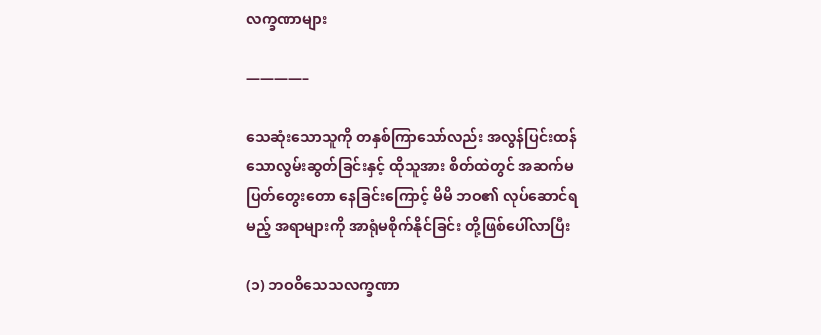လက္ခဏာများ

————–

သေဆုံးသောသူကို တနှစ်ကြာသော်လည်း အလွန်ပြင်းထန်သောလွမ်းဆွတ်ခြင်းနှင့် ထိုသူအား စိတ်ထဲတွင် အဆက်မပြတ်တွေးတော နေခြင်းကြောင့် မိမိ ဘဝ၏ လုပ်ဆောင်ရမည့် အရာများကို အာရုံမစိုက်နိုင်ခြင်း တို့ဖြစ်ပေါ်လာပြီး

(၁) ဘဝဝိသေသလက္ခဏာ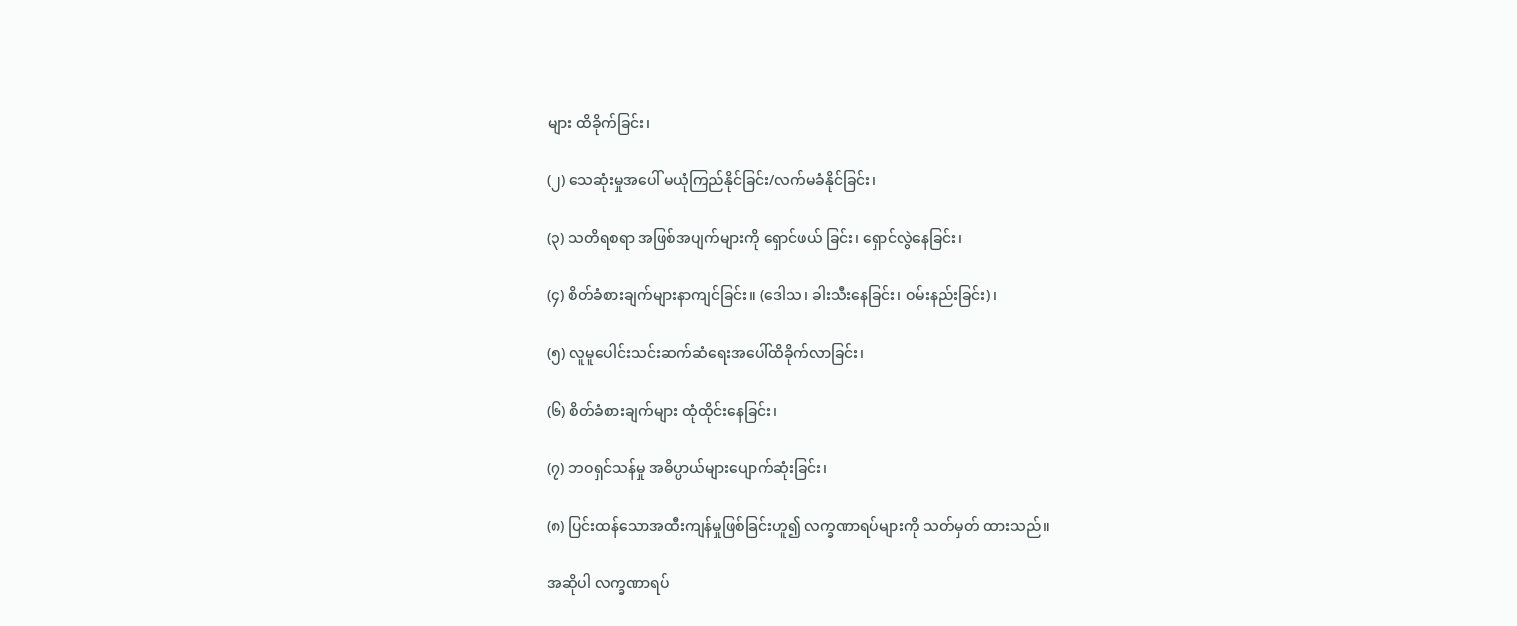များ ထိခိုက်ခြင်း၊

(၂) သေဆုံးမှုအပေါ် မယုံကြည်နိုင်ခြင်း/လက်မခံနိုင်ခြင်း၊

(၃) သတိရစရာ အဖြစ်အပျက်များကို ရှောင်ဖယ် ခြင်း၊ ရှောင်လွဲနေခြင်း၊

(၄) စိတ်ခံစားချက်များနာကျင်ခြင်း။ (ဒေါသ၊ ခါးသီးနေခြင်း၊ ဝမ်းနည်းခြင်း)၊

(၅) လူမူပေါင်းသင်းဆက်ဆံရေးအပေါ်ထိခိုက်လာခြင်း၊

(၆) စိတ်ခံစားချက်များ ထုံထိုင်းနေခြင်း၊

(၇) ဘဝရှင်သန်မှု အဓိပ္ပာယ်များပျောက်ဆုံးခြင်း၊

(၈) ပြင်းထန်သောအထီးကျန်မှုဖြစ်ခြင်းဟူ၍ လက္ခဏာရပ်များကို သတ်မှတ် ထားသည်။

အဆိုပါ လက္ခဏာရပ်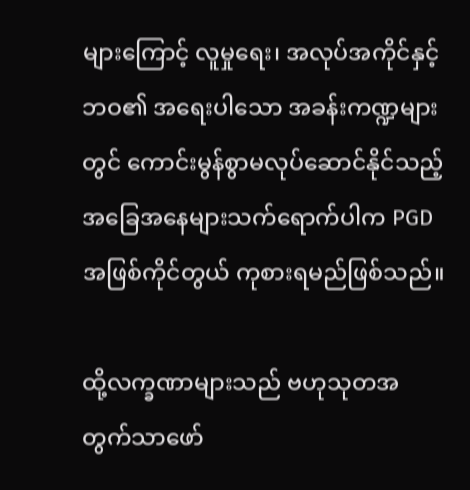များကြောင့် လူမှုရေး၊ အလုပ်အကိုင်နှင့် ဘဝ၏ အရေးပါသော အခန်းကဏ္ဍများတွင် ကောင်းမွန်စွာမလုပ်ဆောင်နိုင်သည့် အခြေအနေများသက်ရောက်ပါက PGD အဖြစ်ကိုင်တွယ် ကုစားရမည်ဖြစ်သည်။

ထို့လက္ခဏာများသည် ဗဟုသုတအတွက်သာဖော်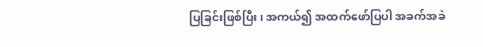ပြခြင်းဖြစ်ပြီး၊ အကယ်၍ အထက်ဖော်ပြပါ အခက်အခဲ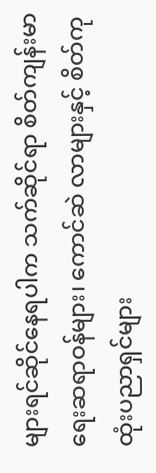များရင်ဆိုင်နေရပါက သက်ဆိုင်ရာ စိတ်ကျန်းမာရေးဆရာဝန်များ၊ ကောင်ဆဲ လာများနှင့် စိတ်ကုထုံးပညာရှင်များ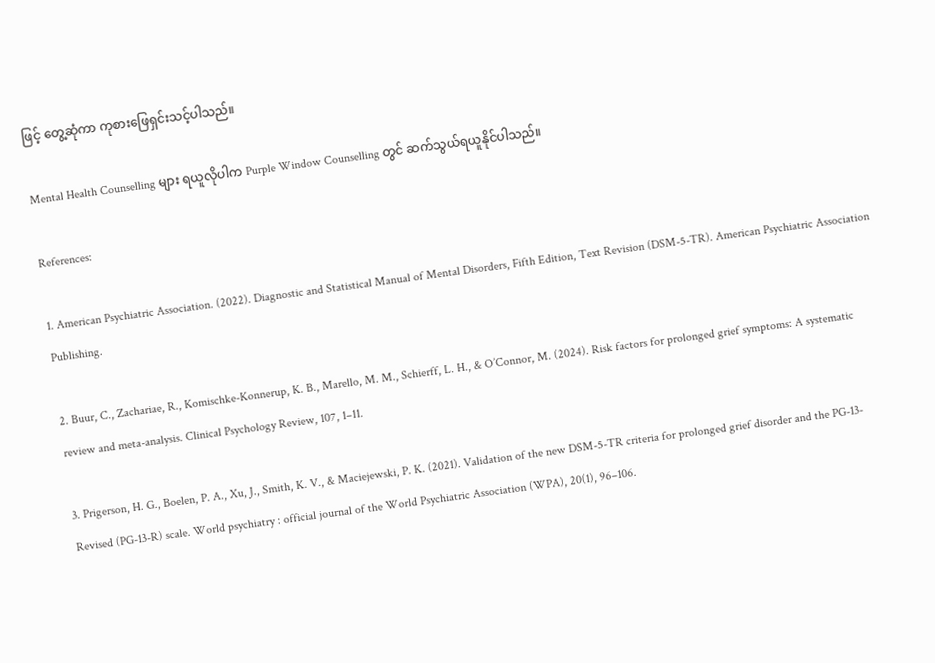ဖြင့် တွေ့ဆုံကာ ကုစားဖြေရှင်းသင့်ပါသည်။

Mental Health Counselling များ ရယူလိုပါက Purple Window Counselling တွင် ဆက်သွယ်ရယူနိုင်ပါသည်။

References:

1. American Psychiatric Association. (2022). Diagnostic and Statistical Manual of Mental Disorders, Fifth Edition, Text Revision (DSM-5-TR). American Psychiatric Association Publishing.

2. Buur, C., Zachariae, R., Komischke-Konnerup, K. B., Marello, M. M., Schierff, L. H., & O’Connor, M. (2024). Risk factors for prolonged grief symptoms: A systematic review and meta-analysis. Clinical Psychology Review, 107, 1–11.

3. Prigerson, H. G., Boelen, P. A., Xu, J., Smith, K. V., & Maciejewski, P. K. (2021). Validation of the new DSM-5-TR criteria for prolonged grief disorder and the PG-13-Revised (PG-13-R) scale. World psychiatry : official journal of the World Psychiatric Association (WPA), 20(1), 96–106.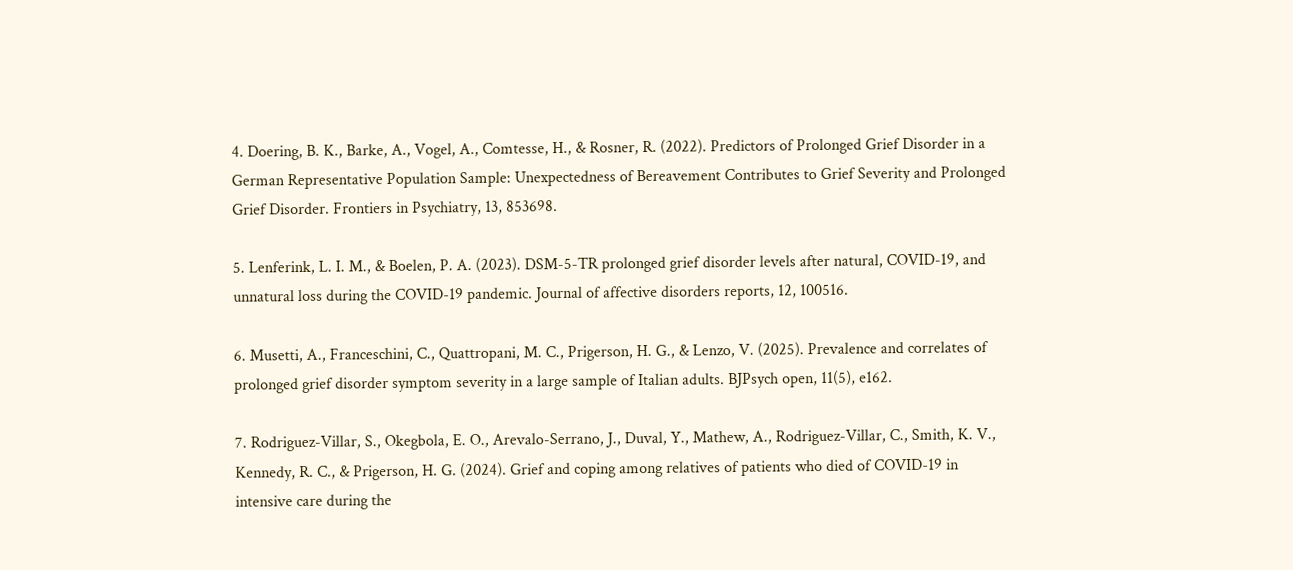4. Doering, B. K., Barke, A., Vogel, A., Comtesse, H., & Rosner, R. (2022). Predictors of Prolonged Grief Disorder in a German Representative Population Sample: Unexpectedness of Bereavement Contributes to Grief Severity and Prolonged Grief Disorder. Frontiers in Psychiatry, 13, 853698.

5. Lenferink, L. I. M., & Boelen, P. A. (2023). DSM-5-TR prolonged grief disorder levels after natural, COVID-19, and unnatural loss during the COVID-19 pandemic. Journal of affective disorders reports, 12, 100516.

6. Musetti, A., Franceschini, C., Quattropani, M. C., Prigerson, H. G., & Lenzo, V. (2025). Prevalence and correlates of prolonged grief disorder symptom severity in a large sample of Italian adults. BJPsych open, 11(5), e162.

7. Rodriguez-Villar, S., Okegbola, E. O., Arevalo-Serrano, J., Duval, Y., Mathew, A., Rodriguez-Villar, C., Smith, K. V., Kennedy, R. C., & Prigerson, H. G. (2024). Grief and coping among relatives of patients who died of COVID-19 in intensive care during the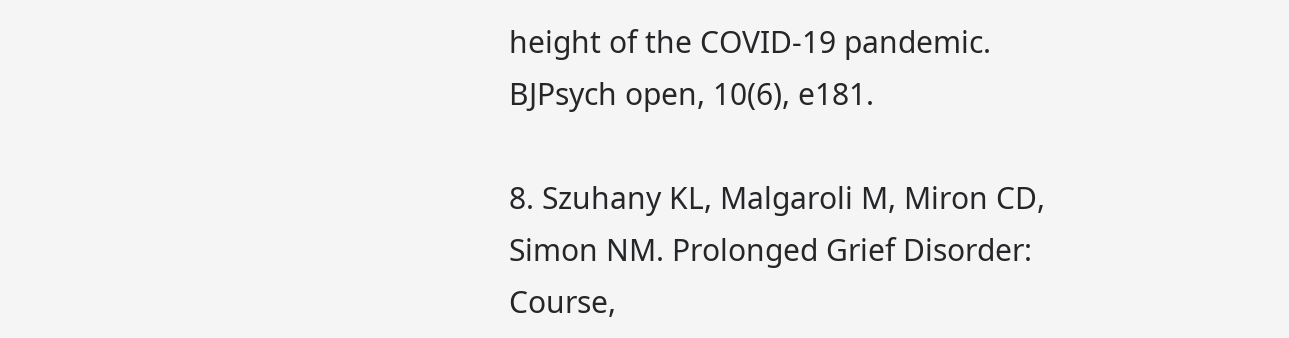height of the COVID-19 pandemic. BJPsych open, 10(6), e181.

8. Szuhany KL, Malgaroli M, Miron CD, Simon NM. Prolonged Grief Disorder: Course,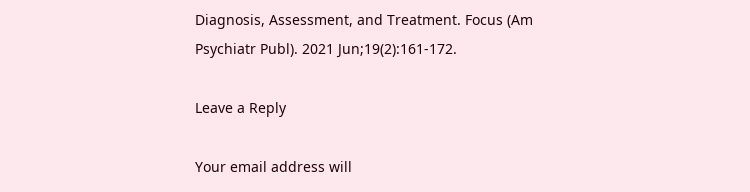Diagnosis, Assessment, and Treatment. Focus (Am Psychiatr Publ). 2021 Jun;19(2):161-172.

Leave a Reply

Your email address will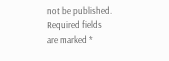not be published. Required fields are marked *